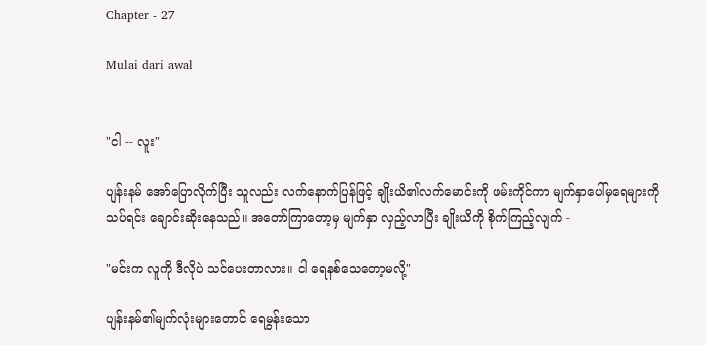Chapter - 27

Mulai dari awal


"ငါ -- လူး"

ပျန်းနမ် အော်ပြောလိုက်ပြီး သူလည်း လက်နောက်ပြန်ဖြင့် ချိုးယိ၏လက်မောင်းကို ဖမ်းကိုင်ကာ မျက်နှာပေါ်မှရေများကို သပ်ရင်း ချောင်းဆိုးနေသည်။ အတော်ကြာတော့မှ မျက်နှာ လှည့်လာပြီး ချိုးယိကို စိုက်ကြည့်လျက် -

"မင်းက လူကို ဒီလိုပဲ သင်ပေးတာလား။ ငါ ရေနစ်သေတော့မလို့"

ပျန်းနမ်၏မျက်လုံးများတောင် ရေမွန်းသော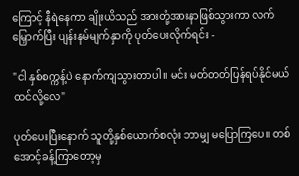ကြောင့် နီရဲနေကာ ချိုးယိသည် အားတုံ့အားနာဖြစ်သွားကာ လက်မြှောက်ပြီး ပျန်းနမ်မျက်နှာကို ပုတ်ပေးလိုက်ရင်း -

"ငါ နှစ်စက္ကန့်ပဲ နောက်ကျသွားတာပါ။ မင်း မတ်တတ်ပြန်ရပ်နိုင်မယ် ထင်လို့လေ"

ပုတ်ပေးပြီးနောက် သူတို့နှစ်ယောက်စလုံး ဘာမျှ မပြောကြပေ။ တစ်အောင့်ခန့်ကြာတော့မှ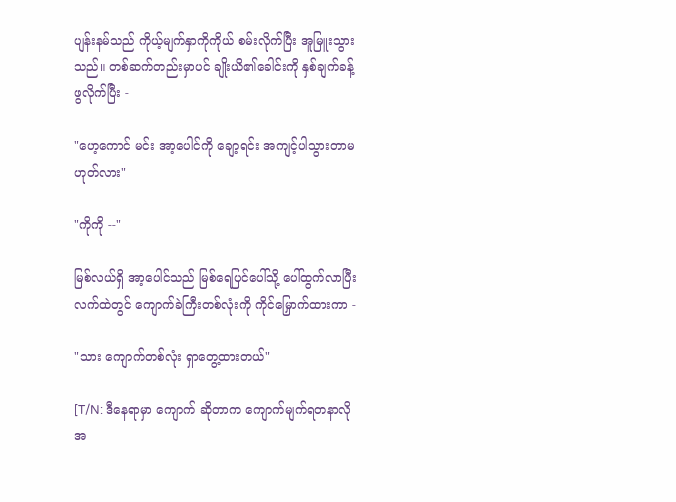ပျန်းနမ်သည် ကိုယ့်မျက်နှာကိုကိုယ် စမ်းလိုက်ပြီး အူမြူးသွားသည်။ တစ်ဆက်တည်းမှာပင် ချိုးယိ၏ခေါင်းကို နှစ်ချက်ခန့် ဖွလိုက်ပြီး -

"ဟေ့ကောင် မင်း အာ့ပေါင်ကို ချော့ရင်း အကျင့်ပါသွားတာမဟုတ်လား"

"ကိုကို --"

မြစ်လယ်ရှိ အာ့ပေါင်သည် မြစ်ရေပြင်ပေါ်သို့ ပေါ်ထွက်လာပြီး လက်ထဲတွင် ကျောက်ခဲကြီးတစ်လုံးကို ကိုင်မြှောက်ထားကာ -

"သား ကျောက်တစ်လုံး ရှာတွေ့ထားတယ်"

[T/N: ဒီနေရာမှာ ကျောက် ဆိုတာက ကျောက်မျက်ရတနာလို အ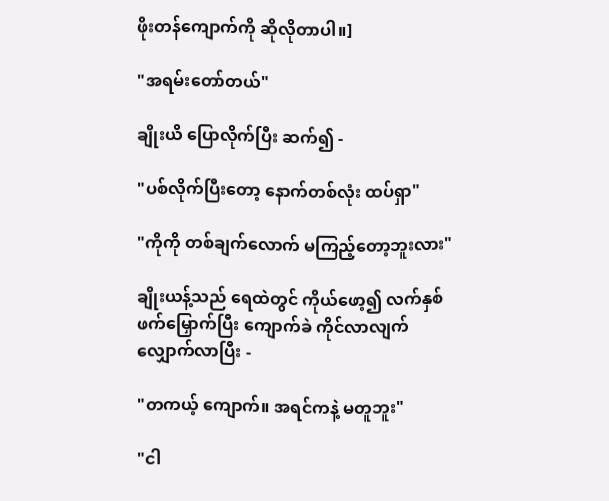ဖိုးတန်ကျောက်ကို ဆိုလိုတာပါ။]

"အရမ်းတော်တယ်"

ချိုးယိ ပြောလိုက်ပြီး ဆက်၍ -

"ပစ်လိုက်ပြီးတော့ နောက်တစ်လုံး ထပ်ရှာ"

"ကိုကို တစ်ချက်လောက် မကြည့်တော့ဘူးလား"

ချိုးယန့်သည် ရေထဲတွင် ကိုယ်ဖော့၍ လက်နှစ်ဖက်မြှောက်ပြီး ကျောက်ခဲ ကိုင်လာလျက် လျှောက်လာပြီး -

"တကယ့် ကျောက်။ အရင်ကနဲ့ မတူဘူး"

"ငါ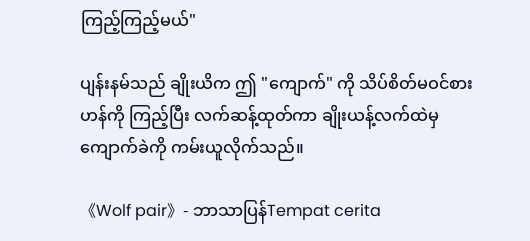ကြည့်ကြည့်မယ်"

ပျန်းနမ်သည် ချိုးယိက ဤ "ကျောက်" ကို သိပ်စိတ်မဝင်စားဟန်ကို ကြည့်ပြီး လက်ဆန့်ထုတ်ကာ ချိုးယန့်လက်ထဲမှ ကျောက်ခဲကို ကမ်းယူလိုက်သည်။

《Wolf pair》- ဘာသာပြန်Tempat cerita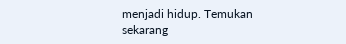menjadi hidup. Temukan sekarang